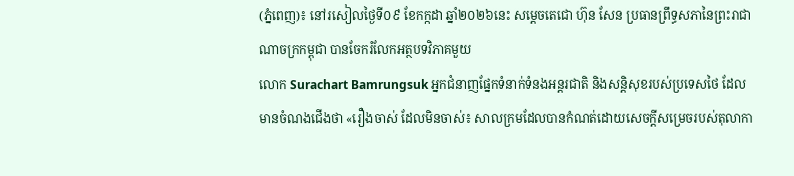(ភ្នំពេញ)៖ នៅរសៀលថ្ងៃទី០៩ ខែកក្កដា ឆ្នាំ២០២៦នេះ សម្តេចតេជោ ហ៊ុន សែន ប្រធានព្រឹទ្ធសភានៃព្រះរាជាណាចក្រកម្ពុជា បានចែករំលែកអត្ថបទវិភាគមួយ
លោក Surachart Bamrungsuk អ្នកជំនាញផ្នែកទំនាក់ទំនងអន្តរជាតិ និងសន្តិសុខរបស់ប្រទេសថៃ ដែលមានចំណងជើងថា «រឿងចាស់ ដែលមិនចាស់៖ សាលក្រមដែលបានកំណត់ដោយសេចក្តីសម្រេចរបស់តុលាកា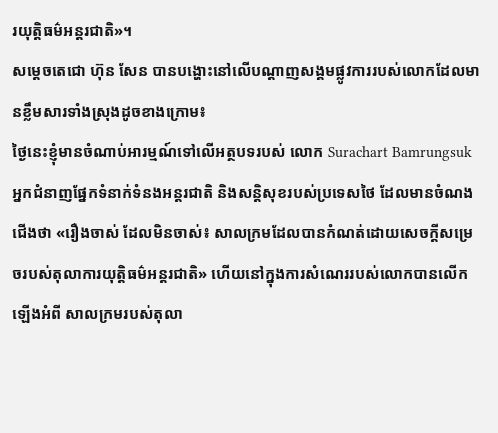រយុត្តិធម៌អន្តរជាតិ»។
សម្តេចតេជោ ហ៊ុន សែន បានបង្ហោះនៅលើបណ្តាញសង្គមផ្លូវការរបស់លោកដែលមានខ្លឹមសារទាំងស្រុងដូចខាងក្រោម៖
ថ្ងៃនេះខ្ញុំមានចំណាប់អារម្មណ៍ទៅលើអត្ថបទរបស់ លោក Surachart Bamrungsuk អ្នកជំនាញផ្នែកទំនាក់ទំនងអន្តរជាតិ និងសន្តិសុខរបស់ប្រទេសថៃ ដែលមានចំណងជើងថា «រឿងចាស់ ដែលមិនចាស់៖ សាលក្រមដែលបានកំណត់ដោយសេចក្តីសម្រេចរបស់តុលាការយុត្តិធម៌អន្តរជាតិ» ហើយនៅក្នុងការសំណេររបស់លោកបានលើកឡើងអំពី សាលក្រមរបស់តុលា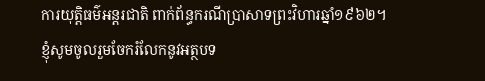ការយុត្តិធម៌អន្តរជាតិ ពាក់ព័ន្ធករណីប្រាសាទព្រះវិហារឆ្នាំ១៩៦២។
ខ្ញុំសូមចូលរួមចែករំលែកនូវអត្ថបទ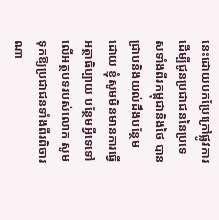នេះដោយបកប្រែក្រៅផ្លូវការ ដើម្បីជូនប្រជាជននៃប្រទេសទាំងពីរកម្ពុជានិងថៃ បានជ្រាបនិងយល់ដឹងបន្ថែម ដោយ ខ្ញុំសូមមិនមានការធ្វើអត្ថាធិប្បាយ បន្ថែមអ្វីទេទៅលើអត្ថបទរបស់លោក សូមទុកឱ្យប្រជាជនទាំងពីរពិចារណា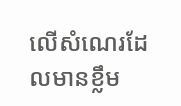លើសំណេរដែលមានខ្លឹម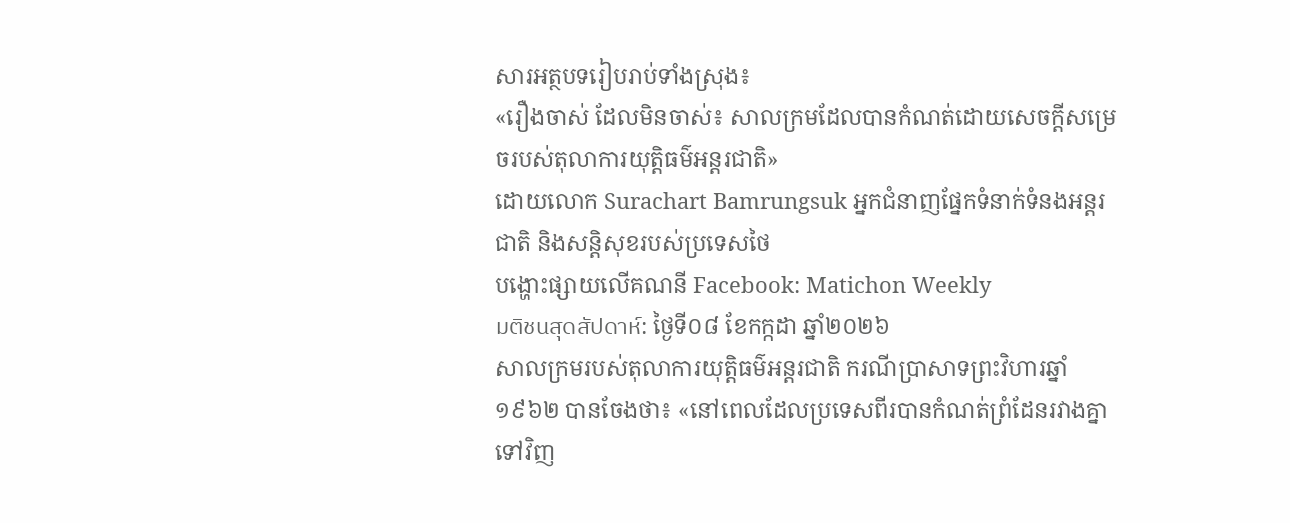សារអត្ថបទរៀបរាប់ទាំងស្រុង៖
«រឿងចាស់ ដែលមិនចាស់៖ សាលក្រមដែលបានកំណត់ដោយសេចក្តីសម្រេចរបស់តុលាការយុត្តិធម៌អន្តរជាតិ»
ដោយលោក Surachart Bamrungsuk អ្នកជំនាញផ្នែកទំនាក់ទំនងអន្តរជាតិ និងសន្តិសុខរបស់ប្រទេសថៃ
បង្ហោះផ្សាយលើគណនី Facebook: Matichon Weekly
มติชนสุดสัปดาห์: ថ្ងៃទី០៨ ខែកក្កដា ឆ្នាំ២០២៦
សាលក្រមរបស់តុលាការយុត្តិធម៌អន្តរជាតិ ករណីប្រាសាទព្រះវិហារឆ្នាំ១៩៦២ បានចែងថា៖ «នៅពេលដែលប្រទេសពីរបានកំណត់ព្រំដែនរវាងគ្នាទៅវិញ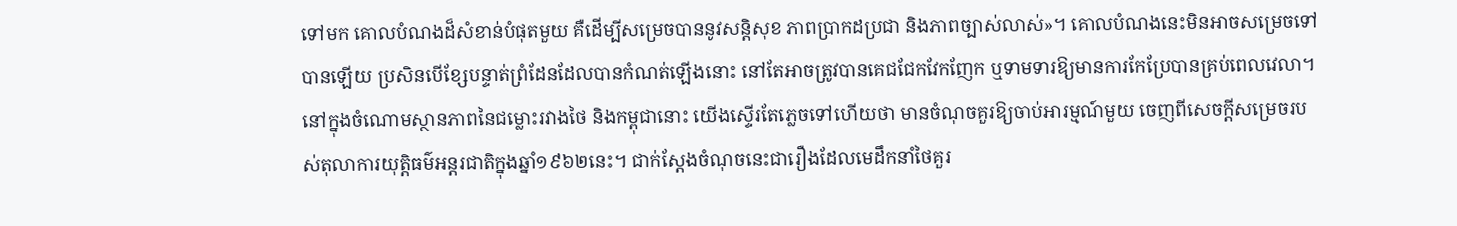ទៅមក គោលបំណងដ៏សំខាន់បំផុតមួយ គឺដើម្បីសម្រេចបាននូវសន្តិសុខ ភាពប្រាកដប្រជា និងភាពច្បាស់លាស់»។ គោលបំណងនេះមិនអាចសម្រេចទៅបានឡើយ ប្រសិនបើខ្សែបន្ទាត់ព្រំដែនដែលបានកំណត់ឡើងនោះ នៅតែអាចត្រូវបានគេជជែកវែកញែក ឬទាមទារឱ្យមានការកែប្រែបានគ្រប់ពេលវេលា។
នៅក្នុងចំណោមស្ថានភាពនៃជម្លោះរវាងថៃ និងកម្ពុជានោះ យើងស្ទើរតែភ្លេចទៅហើយថា មានចំណុចគួរឱ្យចាប់អារម្មណ៍មួយ ចេញពីសេចក្តីសម្រេចរបស់តុលាការយុត្តិធម៌អន្តរជាតិក្នុងឆ្នាំ១៩៦២នេះ។ ជាក់ស្តែងចំណុចនេះជារឿងដែលមេដឹកនាំថៃគួរ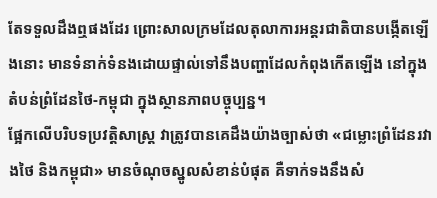តែទទួលដឹងឮផងដែរ ព្រោះសាលក្រមដែលតុលាការអន្តរជាតិបានបង្កើតឡើងនោះ មានទំនាក់ទំនងដោយផ្ទាល់ទៅនឹងបញ្ហាដែលកំពុងកើតឡើង នៅក្នុងតំបន់ព្រំដែនថៃ-កម្ពុជា ក្នុងស្ថានភាពបច្ចុប្បន្ន។
ផ្អែកលើបរិបទប្រវត្តិសាស្ត្រ វាត្រូវបានគេដឹងយ៉ាងច្បាស់ថា «ជម្លោះព្រំដែនរវាងថៃ និងកម្ពុជា» មានចំណុចស្នូលសំខាន់បំផុត គឺទាក់ទងនឹងសំ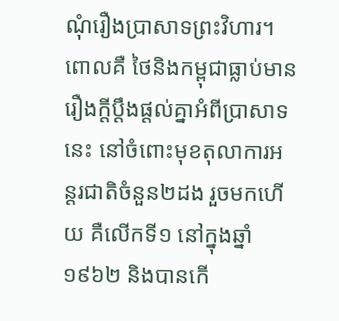ណុំរឿងប្រាសាទព្រះវិហារ។ពោលគឺ ថៃនិងកម្ពុជាធ្លាប់មានរឿងក្តីប្តឹងផ្តល់គ្នាអំពីប្រាសាទនេះ នៅចំពោះមុខតុលាការអន្តរជាតិចំនួន២ដង រួចមកហើយ គឺលើកទី១ នៅក្នុងឆ្នាំ១៩៦២ និងបានកើ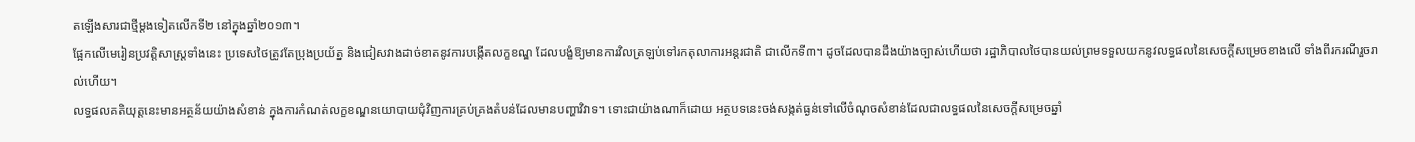តឡើងសារជាថ្មីម្តងទៀតលើកទី២ នៅក្នុងឆ្នាំ២០១៣។
ផ្អែកលើមេរៀនប្រវត្តិសាស្ត្រទាំងនេះ ប្រទេសថៃត្រូវតែប្រុងប្រយ័ត្ន និងជៀសវាងដាច់ខាតនូវការបង្កើតលក្ខខណ្ឌ ដែលបង្ខំឱ្យមានការវិលត្រឡប់ទៅរកតុលាការអន្តរជាតិ ជាលើកទី៣។ ដូចដែលបានដឹងយ៉ាងច្បាស់ហើយថា រដ្ឋាភិបាលថៃបានយល់ព្រមទទួលយកនូវលទ្ធផលនៃសេចក្តីសម្រេចខាងលើ ទាំងពីរករណីរួចរាល់ហើយ។
លទ្ធផលគតិយុត្តនេះមានអត្ថន័យយ៉ាងសំខាន់ ក្នុងការកំណត់លក្ខខណ្ឌនយោបាយជុំវិញការគ្រប់គ្រងតំបន់ដែលមានបញ្ហាវិវាទ។ ទោះជាយ៉ាងណាក៏ដោយ អត្ថបទនេះចង់សង្កត់ធ្ងន់ទៅលើចំណុចសំខាន់ដែលជាលទ្ធផលនៃសេចក្តីសម្រេចឆ្នាំ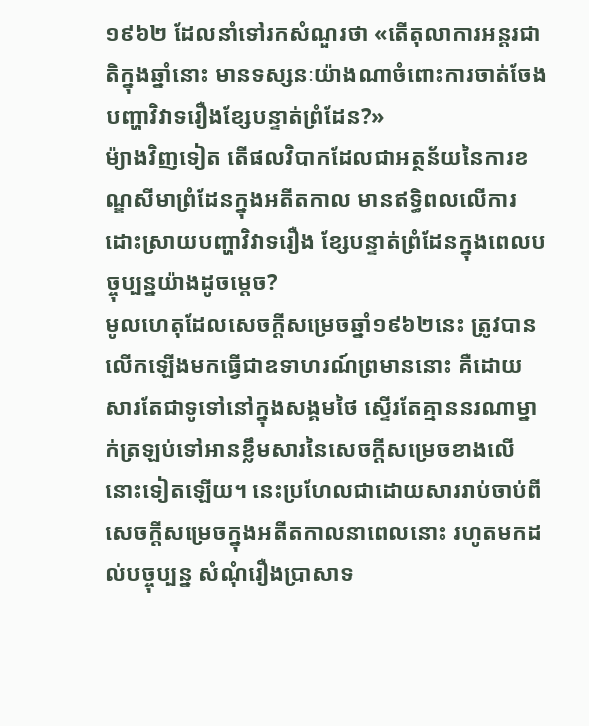១៩៦២ ដែលនាំទៅរកសំណួរថា «តើតុលាការអន្តរជាតិក្នុងឆ្នាំនោះ មានទស្សនៈយ៉ាងណាចំពោះការចាត់ចែងបញ្ហាវិវាទរឿងខ្សែបន្ទាត់ព្រំដែន?»
ម៉្យាងវិញទៀត តើផលវិបាកដែលជាអត្ថន័យនៃការខណ្ឌសីមាព្រំដែនក្នុងអតីតកាល មានឥទ្ធិពលលើការដោះស្រាយបញ្ហាវិវាទរឿង ខ្សែបន្ទាត់ព្រំដែនក្នុងពេលបច្ចុប្បន្នយ៉ាងដូចម្តេច?
មូលហេតុដែលសេចក្តីសម្រេចឆ្នាំ១៩៦២នេះ ត្រូវបានលើកឡើងមកធ្វើជាឧទាហរណ៍ព្រមាននោះ គឺដោយសារតែជាទូទៅនៅក្នុងសង្គមថៃ ស្ទើរតែគ្មាននរណាម្នាក់ត្រឡប់ទៅអានខ្លឹមសារនៃសេចក្តីសម្រេចខាងលើនោះទៀតឡើយ។ នេះប្រហែលជាដោយសាររាប់ចាប់ពីសេចក្តីសម្រេចក្នុងអតីតកាលនាពេលនោះ រហូតមកដល់បច្ចុប្បន្ន សំណុំរឿងប្រាសាទ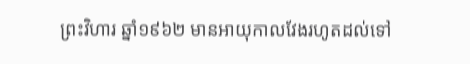ព្រះវិហារ ឆ្នាំ១៩៦២ មានអាយុកាលវែងរហូតដល់ទៅ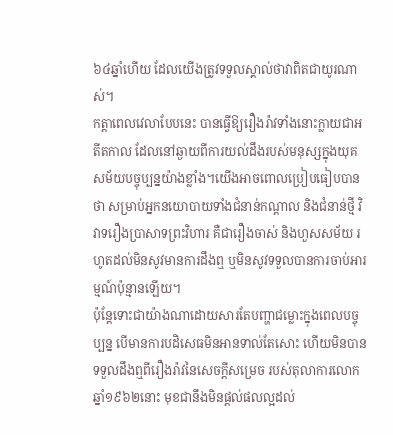៦៤ឆ្នាំហើយ ដែលយើងត្រូវទទួលស្គាល់ថាវាពិតជាយូរណាស់។
កត្តាពេលវេលាបែបនេះ បានធ្វើឱ្យរឿងរ៉ាវទាំងនោះក្លាយជាអតីតកាល ដែលនៅឆ្ងាយពីការយល់ដឹងរបស់មនុស្សក្នុងយុគសម័យបច្ចុប្បន្នយ៉ាងខ្លាំង។យើងអាចពោលប្រៀបធៀបបានថា សម្រាប់អ្នកនយោបាយទាំងជំនាន់កណ្តាល និងជំនាន់ថ្មី វិវាទរឿងប្រាសាទព្រះវិហារ គឺជារឿងចាស់ និងហួសសម័យ រហូតដល់មិនសូវមានការដឹងឮ ឬមិនសូវទទួលបានការចាប់អារម្មណ៍ប៉ុន្មានឡើយ។
ប៉ុន្តែទោះជាយ៉ាងណាដោយសារតែបញ្ហាជម្លោះក្នុងពេលបច្ចុប្បន្ន បើមានការបដិសេធមិនអានទាល់តែសោះ ហើយមិនបានទទួលដឹងឮពីរឿងរ៉ាវនៃសេចក្តីសម្រេច របស់តុលាការលោកឆ្នាំ១៩៦២នោះ មុខជានឹងមិនផ្តល់ផលល្អដល់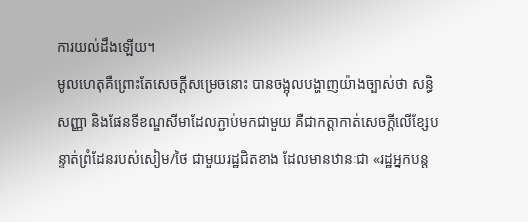ការយល់ដឹងឡើយ។
មូលហេតុគឺព្រោះតែសេចក្តីសម្រេចនោះ បានចង្អុលបង្ហាញយ៉ាងច្បាស់ថា សន្ធិសញ្ញា និងផែនទីខណ្ឌសីមាដែលភ្ជាប់មកជាមួយ គឺជាកត្តាកាត់សេចក្តីលើខ្សែបន្ទាត់ព្រំដែនរបស់សៀម/ថៃ ជាមួយរដ្ឋជិតខាង ដែលមានឋានៈជា «រដ្ឋអ្នកបន្ត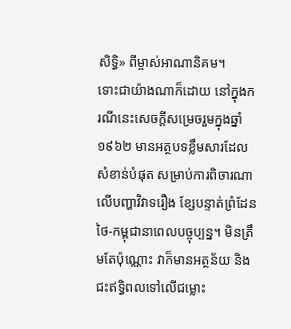សិទ្ធិ» ពីម្ចាស់អាណានិគម។
ទោះជាយ៉ាងណាក៏ដោយ នៅក្នុងករណីនេះសេចក្តីសម្រេចរួមក្នុងឆ្នាំ១៩៦២ មានអត្ថបទខ្លឹមសារដែលសំខាន់បំផុត សម្រាប់ការពិចារណាលើបញ្ហាវិវាទរឿង ខ្សែបន្ទាត់ព្រំដែនថៃ-កម្ពុជានាពេលបច្ចុប្បន្ន។ មិនត្រឹមតែប៉ុណ្ណោះ វាក៏មានអត្ថន័យ និងជះឥទ្ធិពលទៅលើជម្លោះ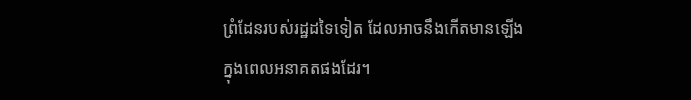ព្រំដែនរបស់រដ្ឋដទៃទៀត ដែលអាចនឹងកើតមានឡើងក្នុងពេលអនាគតផងដែរ។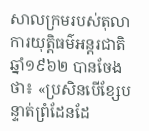សាលក្រមរបស់តុលាការយុត្តិធម៌អន្តរជាតិឆ្នាំ១៩៦២ បានចែងថា៖ «ប្រសិនបើខ្សែបន្ទាត់ព្រំដែនដែ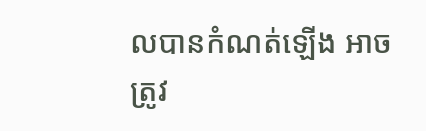លបានកំណត់ឡើង អាចត្រូវ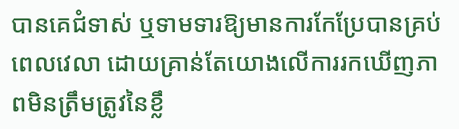បានគេជំទាស់ ឬទាមទារឱ្យមានការកែប្រែបានគ្រប់ពេលវេលា ដោយគ្រាន់តែយោងលើការរកឃើញភាពមិនត្រឹមត្រូវនៃខ្លឹ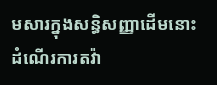មសារក្នុងសន្ធិសញ្ញាដើមនោះ ដំណើរការតវ៉ា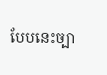បែបនេះច្បា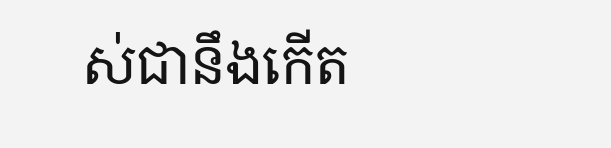ស់ជានឹងកើត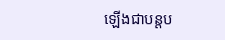ឡើងជាបន្តប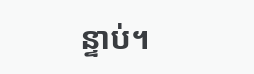ន្ទាប់។